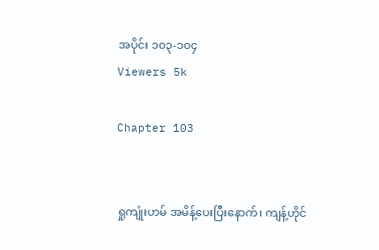အပိုင်း ၁၀၃-၁၀၄
Viewers 5k

Chapter 103


ရှုကျုံးဟမ် အမိန့်ပေးပြီးနောက်၊ ကျန့်ဟိုင်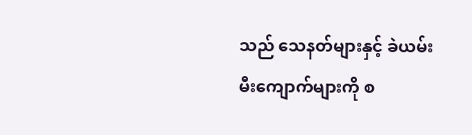သည် သေနတ်များနှင့် ခဲယမ်းမီးကျောက်များကို စ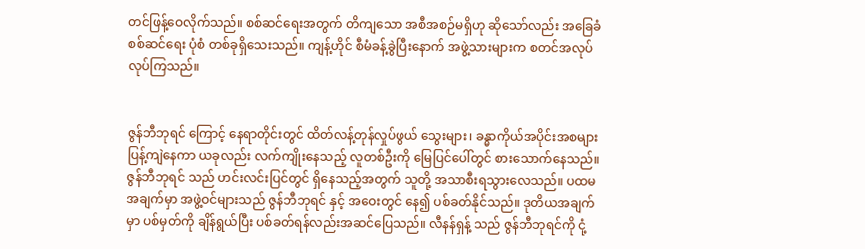တင်ဖြန့်ဝေလိုက်သည်။ စစ်ဆင်ရေးအတွက် တိကျသော အစီအစဉ်မရှိဟု ဆိုသော်လည်း အခြေခံစစ်ဆင်‌ရေး ပုံစံ တစ်ခုရှိသေးသည်။ ကျန့်ဟိုင် စီမံခန့်ခွဲပြီးနောက် အဖွဲ့သားများက စတင်အလုပ်လုပ်ကြသည်။


ဇွန်ဘီဘုရင် ကြောင့် နေရာတိုင်းတွင် ထိတ်လန့်တုန်လှုပ်ဖွယ် သွေးများ၊ ခန္ဓာကိုယ်အပိုင်းအစများ ပြန့်ကျဲနေကာ ယခုလည်း လက်ကျိုးနေသည့် လူတစ်ဦးကို မြေပြင်ပေါ်တွင် စားသောက်နေသည်။ ဇွန်ဘီဘုရင် သည် ဟင်းလင်းပြင်တွင် ရှိနေသည့်အတွက် သူတို့ အသာစီးရသွားလေသည်။ ပထမအချက်မှာ အဖွဲ့ဝင်များသည် ဇွန်ဘီဘုရင် နှင့် အဝေးတွင် နေ၍ ပစ်ခတ်နိုင်သည်။ ဒုတိယအချက်မှာ ပစ်မှတ်ကို ချိန်ရွယ်ပြီး ပစ်ခတ်ရန်လည်းအဆင်ပြေသည်။ လီနန်ရှန့် သည် ဇွန်ဘီဘုရင်ကို ငုံ့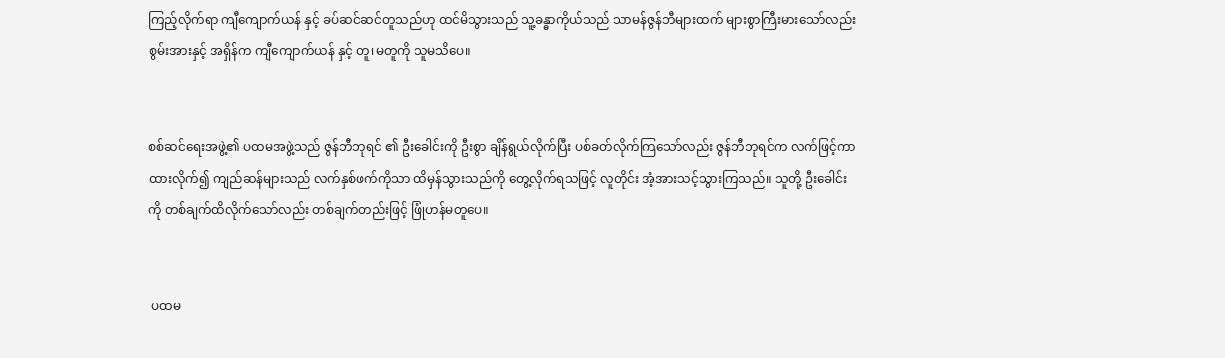ကြည့်လိုက်ရာ ကျီကျောက်ယန် နှင့် ခပ်ဆင်ဆင်တူသည်ဟု ထင်မိသွားသည် သူ့ခန္ဓာကိုယ်သည် သာမန်ဇွန်ဘီများထက် များစွာကြီးမားသော်လည်း စွမ်းအားနှင့် အရှိန်က ကျီကျောက်ယန် နှင့် တူ၊မတူကို သူမသိပေ။


စစ်ဆင်ရေးအဖွဲ့၏ ပထမအဖွဲ့သည် ဇွန်ဘီဘုရင် ၏ ဦးခေါင်းကို ဦးစွာ ချိန်ရွယ်လိုက်ပြီး ပစ်ခတ်လိုက်ကြသော်လည်း ဇွန်ဘီဘုရင်က လက်ဖြင့်ကာထားလိုက်၍ ကျည်ဆန်များသည် လက်နှစ်ဖက်ကိုသာ ထိမှန်သွားသည်ကို တွေ့လိုက်ရသဖြင့် လူတိုင်း အံ့အားသင့်သွားကြသည်။ သူတို့ ဦးခေါင်းကို တစ်ချက်ထိလိုက်သော်လည်း တစ်ချက်တည်းဖြင့် ဖြုံဟန်မတူပေ။


 ပထမ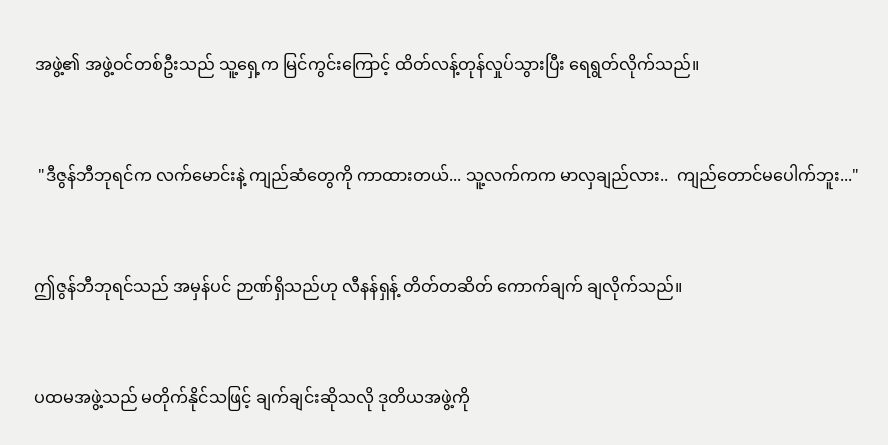အဖွဲ့၏ အဖွဲ့ဝင်တစ်ဦးသည် သူ့ရှေ့က မြင်ကွင်းကြောင့် ထိတ်လန့်တုန်လှုပ်သွားပြီး ရေရွတ်လိုက်သည်။


 "ဒီဇွန်ဘီဘုရင်က လက်မောင်းနဲ့ ကျည်ဆံတွေကို ကာထားတယ်... သူ့လက်ကက မာလှချည်လား..  ကျည်တောင်မပေါက်ဘူး..."


ဤဇွန်ဘီဘုရင်သည် အမှန်ပင် ဉာဏ်ရှိသည်ဟု လီနန်ရှန့် တိတ်တဆိတ် ကောက်ချက် ချလိုက်သည်။


ပထမအဖွဲ့သည် မတိုက်နိုင်သဖြင့် ချက်ချင်းဆိုသလို ဒုတိယအဖွဲ့ကို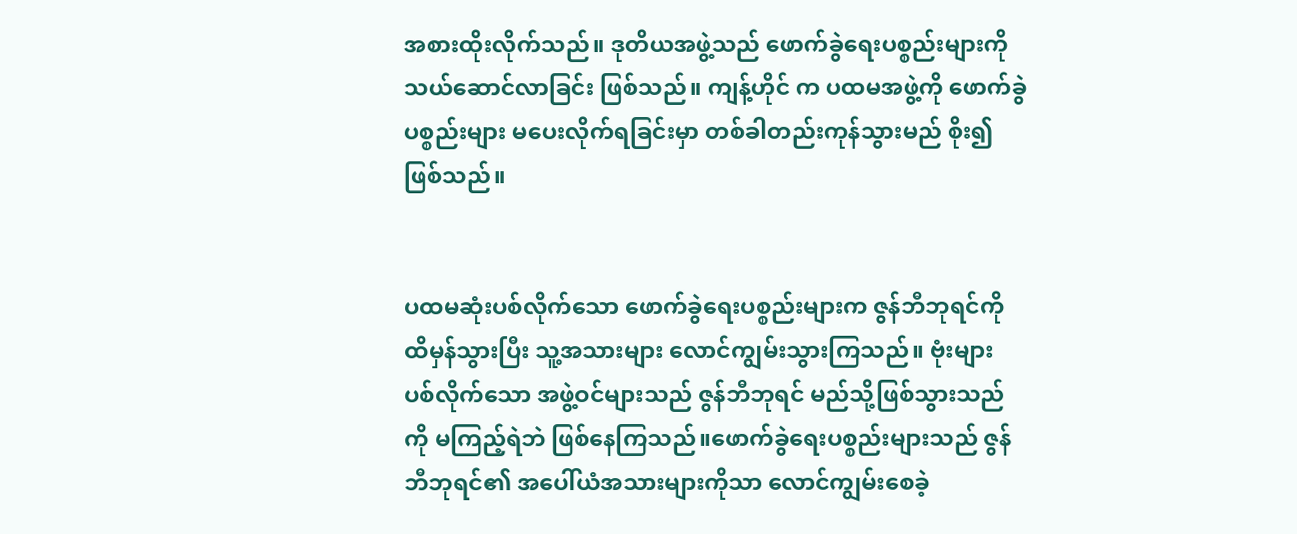အစားထိုးလိုက်သည်။ ဒုတိယအဖွဲ့သည် ဖောက်ခွဲရေးပစ္စည်းများကို သယ်ဆောင်လာခြင်း ဖြစ်သည်။ ကျန့်ဟိုင် က ပထမအဖွဲ့ကို ဖောက်ခွဲပစ္စည်းများ မပေးလိုက်ရခြင်းမှာ တစ်ခါတည်းကုန်သွားမည် စိုး၍ဖြစ်သည်။


ပထမဆုံးပစ်လိုက်သော ဖောက်ခွဲရေးပစ္စည်းများက ဇွန်ဘီဘုရင်ကို ထိမှန်သွားပြီး သူ့အသားများ လောင်ကျွမ်းသွားကြသည်။ ဗုံးများ ပစ်လိုက်သော အဖွဲ့ဝင်များသည် ဇွန်ဘီဘုရင် မည်သို့ဖြစ်သွားသည်ကို မကြည့်ရဲဘဲ ဖြစ်နေကြသည်။ဖောက်ခွဲရေးပစ္စည်းများသည် ဇွန်ဘီဘုရင်၏ အပေါ်ယံအသားများကိုသာ လောင်ကျွမ်းစေခဲ့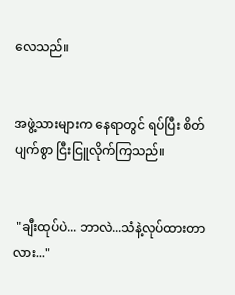လေသည်။


အဖွဲ့သားများက နေရာတွင် ရပ်ပြီး စိတ်ပျက်စွာ ငြီးငြူလိုက်ကြသည်။


 "ချီးထုပ်ပဲ... ဘာလဲ...သံနဲ့လုပ်ထားတာလား..."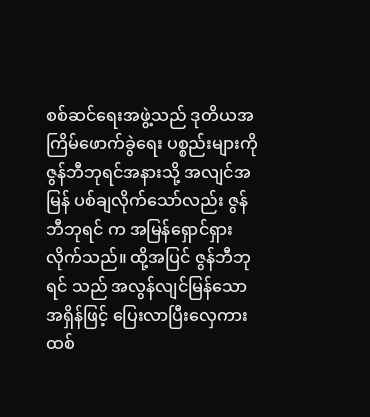စစ်ဆင်ရေးအဖွဲ့သည် ဒုတိယအကြိမ်ဖောက်ခွဲရေး ပစ္စည်းများကို ဇွန်ဘီဘုရင်အနားသို့ အလျင်အမြန် ပစ်ချလိုက်သော်လည်း ဇွန်ဘီဘုရင် က အမြန်ရှောင်ရှားလိုက်သည်။ ထို့အပြင် ဇွန်ဘီဘုရင် သည် အလွန်လျင်မြန်သော အရှိန်ဖြင့် ပြေးလာပြီးလှေကားထစ်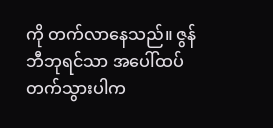ကို တက်လာနေသည်။ ဇွန်ဘီဘုရင်သာ အပေါ်ထပ် တက်သွားပါက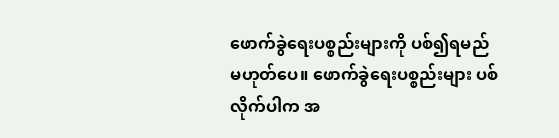ဖောက်ခွဲရေးပစ္စည်းများကို ပစ်၍ရမည် မဟုတ်ပေ။ ဖောက်ခွဲရေးပစ္စည်းများ ပစ်လိုက်ပါက အ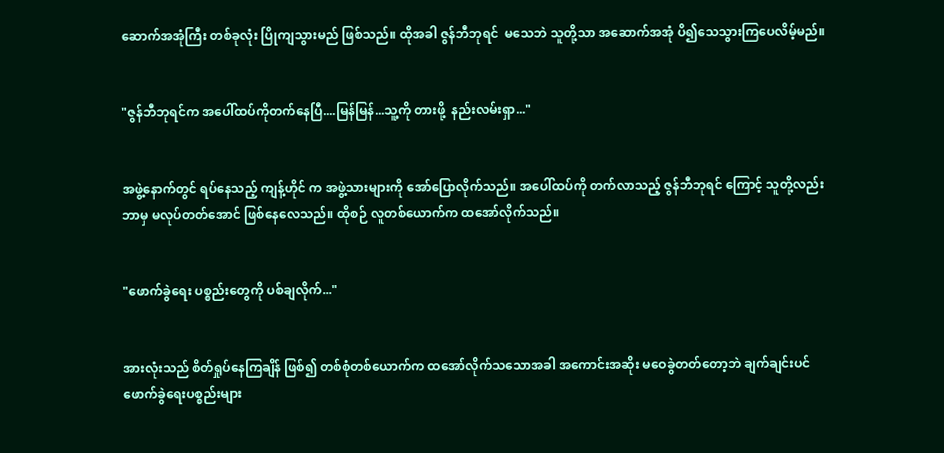ဆောက်အအုံကြီး တစ်ခုလုံး ပြိုကျသွားမည် ဖြစ်သည်။ ထိုအခါ ဇွန်ဘီဘုရင်  မသေဘဲ သူတို့သာ အဆောက်အအုံ ပိ၍သေသွားကြပေလိမ့်မည်။


"ဇွန်ဘီဘုရင်က အပေါ်ထပ်ကိုတက်နေပြီ....မြန်မြန်...သူ့ကို တားဖို့  နည်းလမ်းရှာ..."


အဖွဲ့နောက်တွင် ရပ်နေသည့် ကျန့်ဟိုင် က အဖွဲ့သားများကို အော်ပြောလိုက်သည်။ အပေါ်ထပ်ကို တက်လာသည့် ဇွန်ဘီဘုရင် ကြောင့် သူတို့လည်း ဘာမှ မလုပ်တတ်အောင် ဖြစ်နေလေသည်။ ထိုစဉ် လူတစ်ယောက်က ထအော်လိုက်သည်။


"ဖောက်ခွဲရေး ပစ္စည်းတွေကို ပစ်ချလိုက်..."


အားလုံးသည် စိတ်ရှုပ်နေကြချိန် ဖြစ်၍ တစ်စုံတစ်ယောက်က ထအော်လိုက်သသောအခါ အကောင်းအဆိုး မဝေခွဲတတ်တော့ဘဲ ချက်ချင်းပင် ဖောက်ခွဲရေးပစ္စည်းများ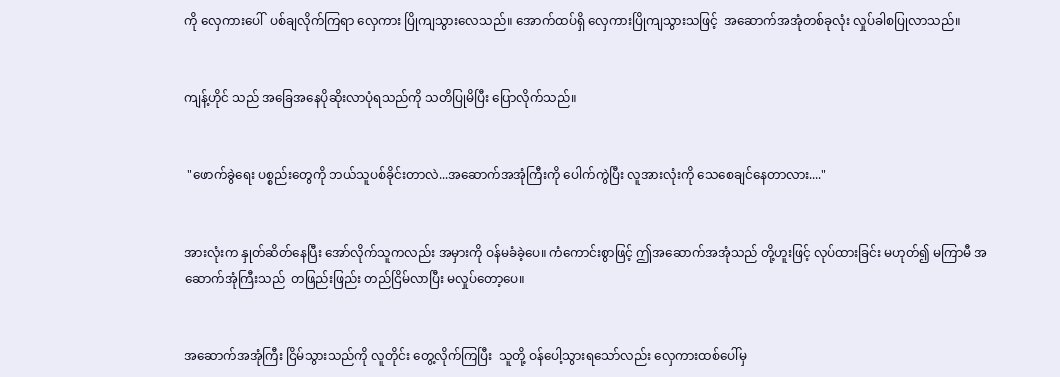ကို လှေကားပေါ်  ပစ်ချလိုက်ကြရာ လှေကား ပြိုကျသွားလေသည်။‌ အောက်ထပ်ရှိ လှေကားပြိုကျသွားသဖြင့်  အဆောက်အအုံတစ်ခုလုံး လှုပ်ခါစပြုလာသည်။


ကျန့်ဟိုင် သည် အခြေအနေပိုဆိုးလာပုံရသည်ကို သတိပြုမိပြီး ပြောလိုက်သည်။


 "ဖောက်ခွဲရေး ပစ္စည်းတွေကို ဘယ်သူပစ်ခိုင်းတာလဲ...အဆောက်အအုံကြီးကို ပေါက်ကွဲပြီး လူအားလုံးကို သေစေချင်နေတာလား...."


အားလုံးက နှုတ်ဆိတ်နေပြီး အော်လိုက်သူကလည်း အမှားကို ဝန်မခံခဲ့ပေ။ ကံကောင်းစွာဖြင့် ဤအဆောက်အအုံသည် တို့ဟူးဖြင့် လုပ်ထားခြင်း မဟုတ်၍ မကြာမီ အဆောက်အုံကြီးသည်  တဖြည်းဖြည်း တည်ငြိမ်လာပြီး မလှုပ်တော့ပေ။


အဆောက်အအုံကြီး ငြိမ်သွားသည်ကို လူတိုင်း တွေ့လိုက်ကြပြီး  သူတို့ ဝန်ပေါ့သွားရသော်လည်း လှေကားထစ်ပေါ်မှ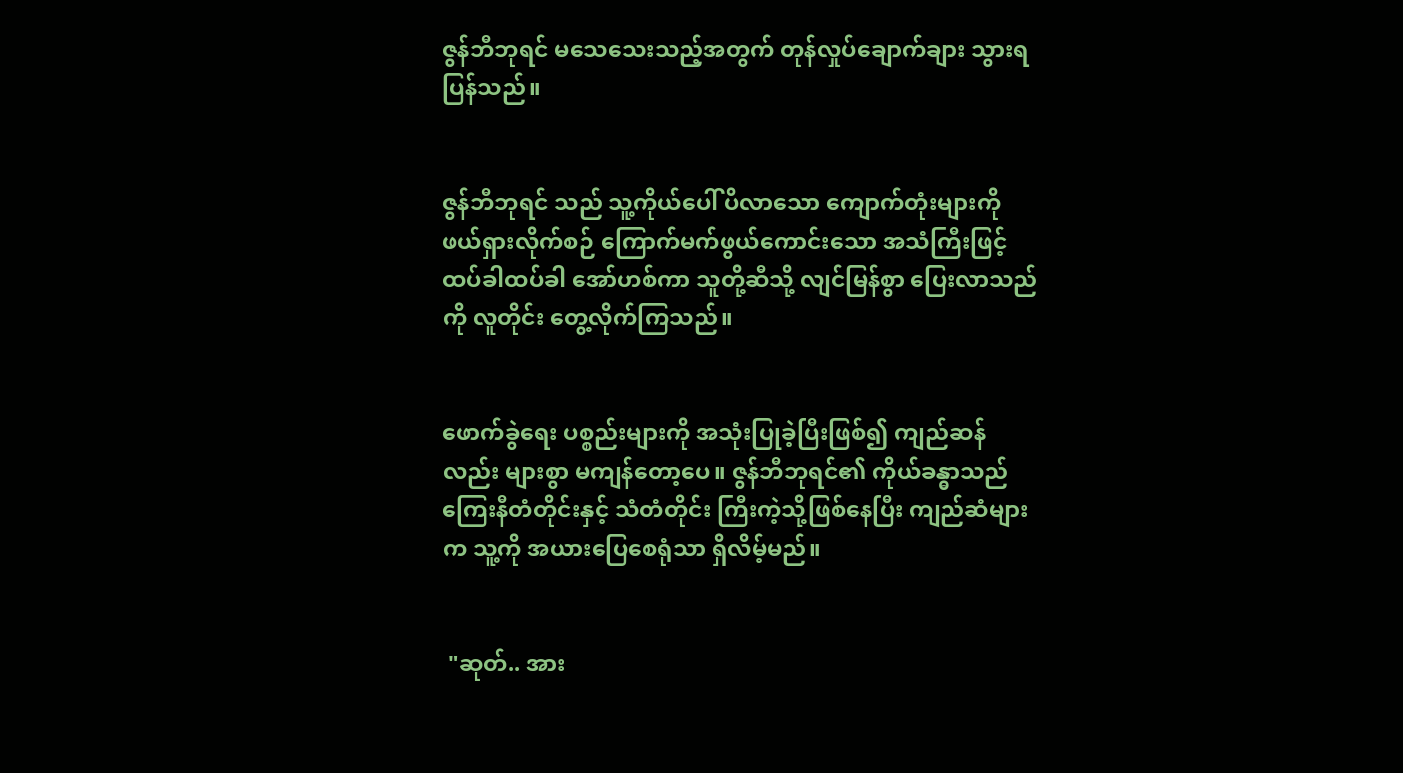ဇွန်ဘီဘုရင် မသေသေးသည့်အတွက် တုန်လှုပ်ချောက်ချား သွားရပြန်သည်။


ဇွန်ဘီဘုရင် သည် သူ့ကိုယ်ပေါ် ပိလာသော ကျောက်တုံးများကို ဖယ်ရှားလိုက်စဉ် ကြောက်မက်ဖွယ်ကောင်းသော အသံကြီးဖြင့်ထပ်ခါထပ်ခါ အော်ဟစ်ကာ သူတို့ဆီသို့ လျင်မြန်စွာ ပြေးလာသည်ကို လူတိုင်း တွေ့လိုက်ကြသည်။


ဖောက်ခွဲရေး ပစ္စည်းများကို အသုံးပြုခဲ့ပြီးဖြစ်၍ ကျည်ဆန်လည်း များစွာ မကျန်တော့ပေ။ ဇွန်ဘီဘုရင်၏ ကိုယ်ခန္ဓာသည် ကြေးနီတံတိုင်းနှင့် သံတံတိုင်း ကြီးကဲ့သို့ဖြစ်နေပြီး ကျည်ဆံများက သူ့ကို အယားပြေစေရုံသာ ရှိလိမ့်မည်။


 "ဆုတ်.. အား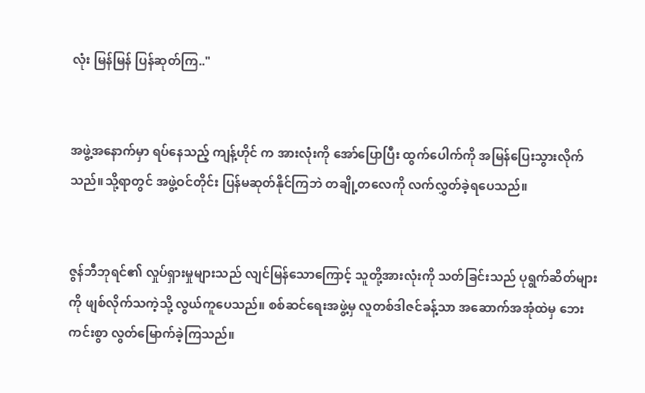လုံး မြန်မြန် ပြန်ဆုတ်ကြ.."


အဖွဲ့အနောက်မှာ ရပ်နေသည့် ကျန့်ဟိုင် က အားလုံးကို အော်ပြောပြီး ထွက်ပေါက်ကို အမြန်ပြေးသွားလိုက်သည်။သို့ရာတွင် အဖွဲ့ဝင်တိုင်း ပြန်မဆုတ်နိုင်ကြဘဲ တချို့တလေကို လက်လွှတ်ခဲ့ရပေသည်။


ဇွန်ဘီဘုရင်၏ လှုပ်ရှားမှုများသည် လျင်မြန်သောကြောင့် သူတို့အားလုံးကို သတ်ခြင်းသည် ပုရွက်ဆိတ်များကို ဖျစ်လိုက်သကဲ့သို့ လွယ်ကူပေသည်။ စစ်ဆင်ရေးအဖွဲ့မှ လူတစ်ဒါဇင်ခန့်သာ အဆောက်အအုံထဲမှ ဘေးကင်းစွာ လွတ်မြောက်ခဲ့ကြသည်။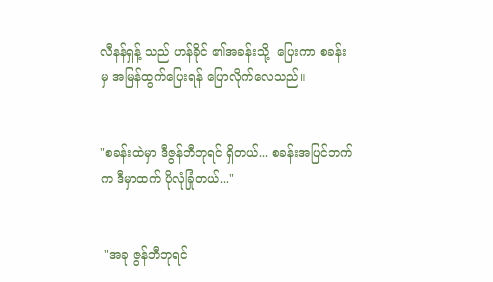လီနန်ရှန့် သည် ဟန်ခိုင် ၏အခန်းသို့  ပြေးကာ စခန်းမှ အမြန်ထွက်‌ပြေးရန် ပြောလိုက်လေသည်။


"စခန်းထဲမှာ ဒီဇွန်ဘီဘုရင် ရှိတယ်... စခန်းအပြင်ဘက်က ဒီမှာထက် ပိုလုံခြုံတယ်..."


 "အခု ဇွန်ဘီဘုရင်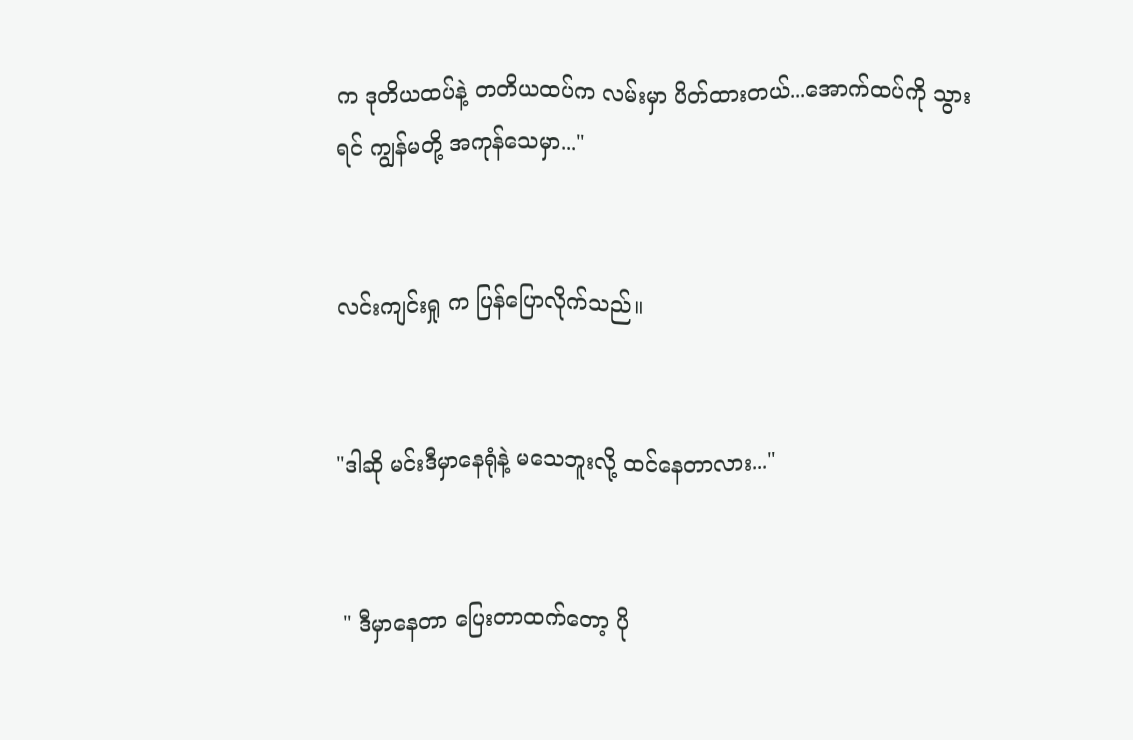က ဒုတိယထပ်နဲ့ တတိယထပ်က လမ်းမှာ ပိတ်ထားတယ်...အောက်ထပ်ကို သွားရင် ကျွန်မတို့ အကုန်သေမှာ..."


လင်းကျင်းရှု က ပြန်ပြောလိုက်သည်။


"ဒါဆို မင်းဒီမှာနေရုံနဲ့ မသေဘူးလို့ ထင်နေတာလား..."


 " ဒီမှာနေတာ ပြေးတာထက်တော့ ပို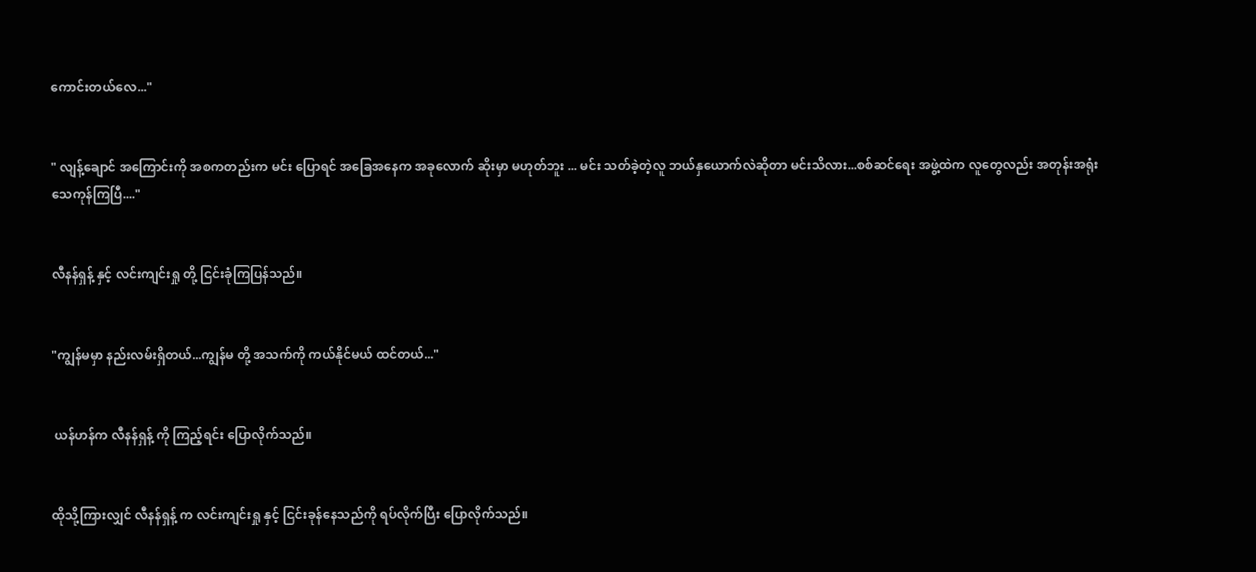ကောင်းတယ်လေ..."


" လျန့်ချောင် အကြောင်းကို အစကတည်းက မင်း ပြောရင် အခြေအနေက အခုလောက် ဆိုးမှာ မဟုတ်ဘူး ... မင်း သတ်ခဲ့တဲ့လူ ဘယ်နှယောက်လဲဆိုတာ မင်းသိလား...စစ်ဆင်ရေး အဖွဲ့ထဲက လူတွေလည်း အတုန်းအရုံး သေကုန်ကြပြီ...."


လီနန်ရှန့် နှင့် လင်းကျင်းရှု တို့ ငြင်းခုံကြပြန်သည်။


"ကျွန်မမှာ နည်းလမ်းရှိတယ်...ကျွန်မ တို့ အသက်ကို ကယ်နိုင်မယ် ထင်တယ်..."


 ယန်ဟန်က လီနန်ရှန့် ကို ကြည့်ရင်း ပြောလိုက်သည်။


ထိုသို့ကြားလျှင် လီနန်ရှန့် က လင်းကျင်းရှု နှင့် ငြင်းခုန်နေသည်ကို ရပ်လိုက်ပြီး ပြောလိုက်သည်။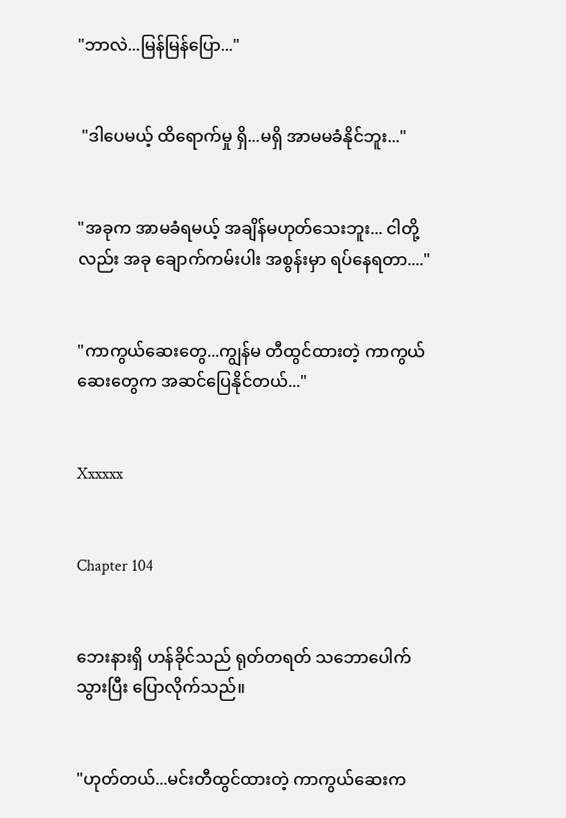"ဘာလဲ...မြန်မြန်ပြော..."


 "ဒါပေမယ့် ထိရောက်မှု ရှိ...မရှိ အာမမခံနိုင်ဘူး..."


"အခုက အာမခံရမယ့် အချိန်မဟုတ်သေးဘူး... ငါတို့လည်း အခု ချောက်ကမ်းပါး အစွန်းမှာ ရပ်နေရတာ...."


"ကာကွယ်ဆေးတွေ...ကျွန်မ တီထွင်ထားတဲ့ ကာကွယ်ဆေးတွေက အဆင်ပြေနိုင်တယ်..."


Xxxxxx


Chapter 104


ဘေးနားရှိ ဟန်ခိုင်သည် ရုတ်တရတ် သဘောပေါက်သွားပြီး ပြောလိုက်သည်။


"ဟုတ်တယ်...မင်းတီထွင်ထားတဲ့ ကာကွယ်ဆေးက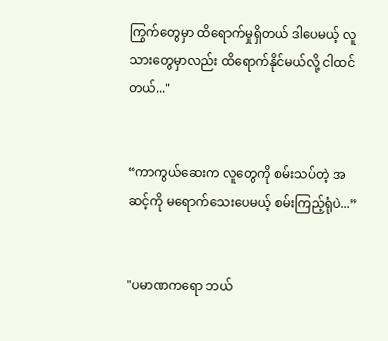ကြွက်တွေမှာ ထိရောက်မှုရှိတယ် ဒါပေမယ့် လူသားတွေမှာလည်း ထိရောက်နိုင်မယ်လို့ ငါထင်တယ်..."


“ကာကွယ်ဆေးက လူတွေကို စမ်းသပ်တဲ့ အဆင့်ကို မရောက်သေးပေမယ့် စမ်းကြည့်ရုံပဲ...”


"ပမာဏကရော ဘယ်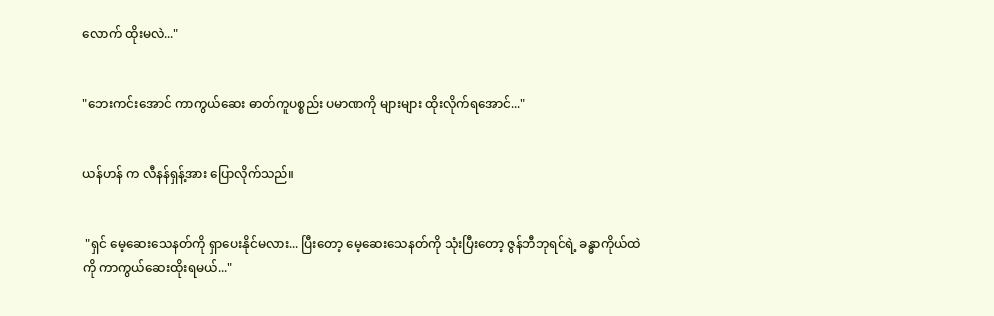လောက် ထိုးမလဲ..."


"ဘေးကင်းအောင် ကာကွယ်ဆေး‌ ဓာတ်ကူပစ္စည်း ပမာဏကို များများ ထိုးလိုက်ရအောင်..."


ယန်ဟန် က လီနန်ရှန့်အား ပြောလိုက်သည်။


 "ရှင် မေ့ဆေးသေနတ်ကို ရှာပေးနိုင်မလား... ပြီးတော့ မေ့ဆေးသေနတ်ကို သုံးပြီးတော့ ဇွန်ဘီဘုရင်ရဲ့ ခန္ဓာကိုယ်ထဲကို ကာကွယ်ဆေးထိုးရမယ်..."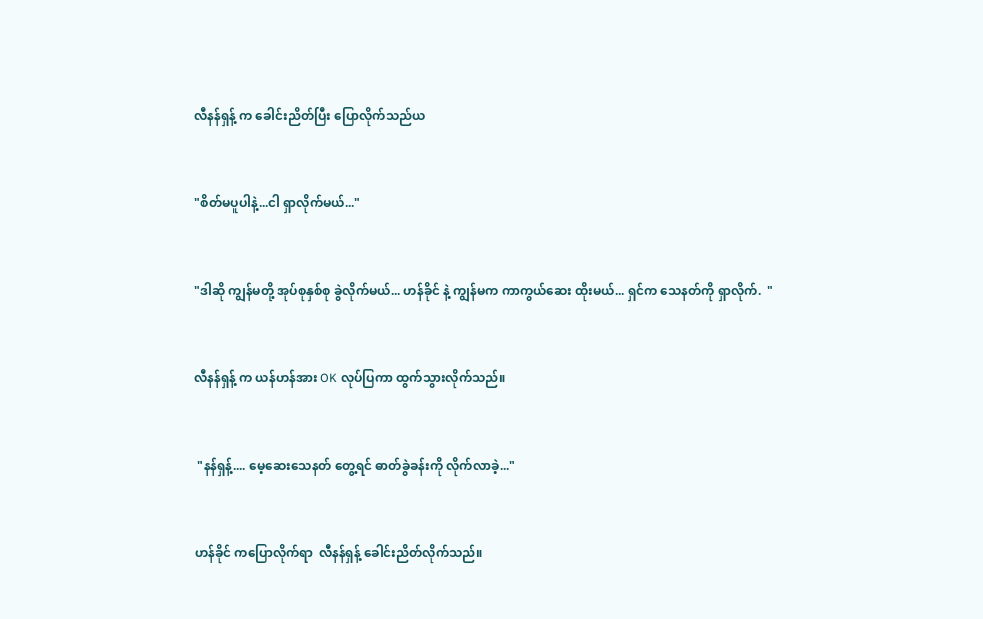လီနန်ရှန့် က ခေါင်းညိတ်ပြီး ပြောလိုက်သည်ယ


"စိတ်မပူပါနဲ့...ငါ ရှာလိုက်မယ်..."


"ဒါဆို ကျွန်မတို့ အုပ်စုနှစ်စု ခွဲလိုက်မယ်... ဟန်ခိုင် နဲ့ ကျွန်မက ကာကွယ်ဆေး ထိုးမယ်... ရှင်က သေနတ်ကို ရှာလိုက်.  "


လီနန်ရှန့် က ယန်ဟန်အား OK လုပ်ပြကာ ထွက်သွားလိုက်သည်။


 "နန်ရှန့်.... မေ့ဆေးသေနတ် တွေ့ရင် ဓာတ်ခွဲခန်းကို လိုက်လာခဲ့..."


ဟန်ခိုင် ကပြောလိုက်ရာ  လီနန်ရှန့် ခေါင်းညိတ်လိုက်သည်။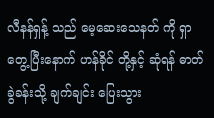လီနန်ရှန့် သည် မေ့ဆေးသေနတ် ကို ရှာတွေ့ပြီးနောက် ဟန်ခိုင် တို့နှင့် ဆုံရန် ဓာတ်ခွဲခန်းသို့ ချက်ချင်း ပြေးသွား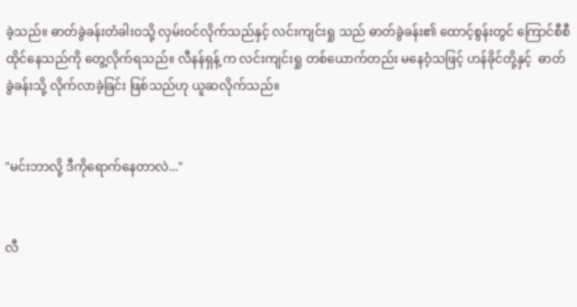ခဲ့သည်။ ဓာတ်ခွဲခန်းတံခါးဝသို့ လှမ်းဝင်လိုက်သည်နှင့် လင်းကျင်းရှု သည် ဓာတ်ခွဲခန်း၏ ထောင့်စွန်းတွင် ကြောင်စီစီ ထိုင်နေသည်ကို တွေ့လိုက်ရသည်။ လီနန်ရှန့် က လင်းကျင်းရှု တစ်ယောက်တည်း မနေဝံ့သဖြင့် ဟန်ခိုင်တို့နှင့်  ဓာတ်ခွဲခန်းသို့ လိုက်လာခဲ့ခြင်း ဖြစ်သည်ဟု ယူဆလိုက်သည်။


"မင်းဘာလို့ ဒီကိုရောက်နေတာလဲ..."


လီ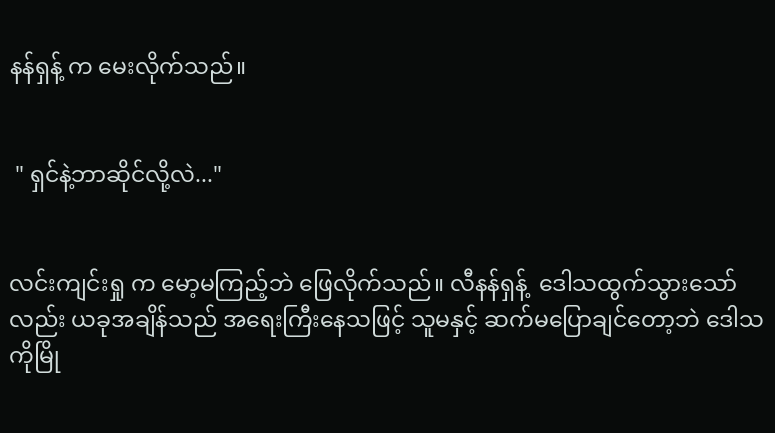နန်ရှန့် က မေးလိုက်သည်။


 " ရှင်နဲ့‌ဘာ‌ဆိုင်လို့လဲ..."


လင်းကျင်းရှု က မော့မကြည့်ဘဲ ဖြေလိုက်သည်။ လီနန်ရှန့်  ဒေါသထွက်သွားသော်လည်း ယခုအချိန်သည် အရေးကြီးနေသဖြင့် သူမနှင့် ဆက်မပြောချင်တော့ဘဲ ဒေါသကိုမြို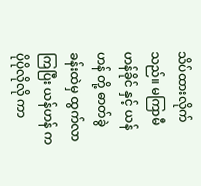သိပ်ထားလိုက်သည်။ မကြာမီ ဟန်ခိုင် နှင့် ယန်ဟန် တို့ ဓာတ်ခွဲခန်းထဲမှ ထွက်လာကြပြီး ယန်ဟန် က ပိုပိုလိုလို ကာ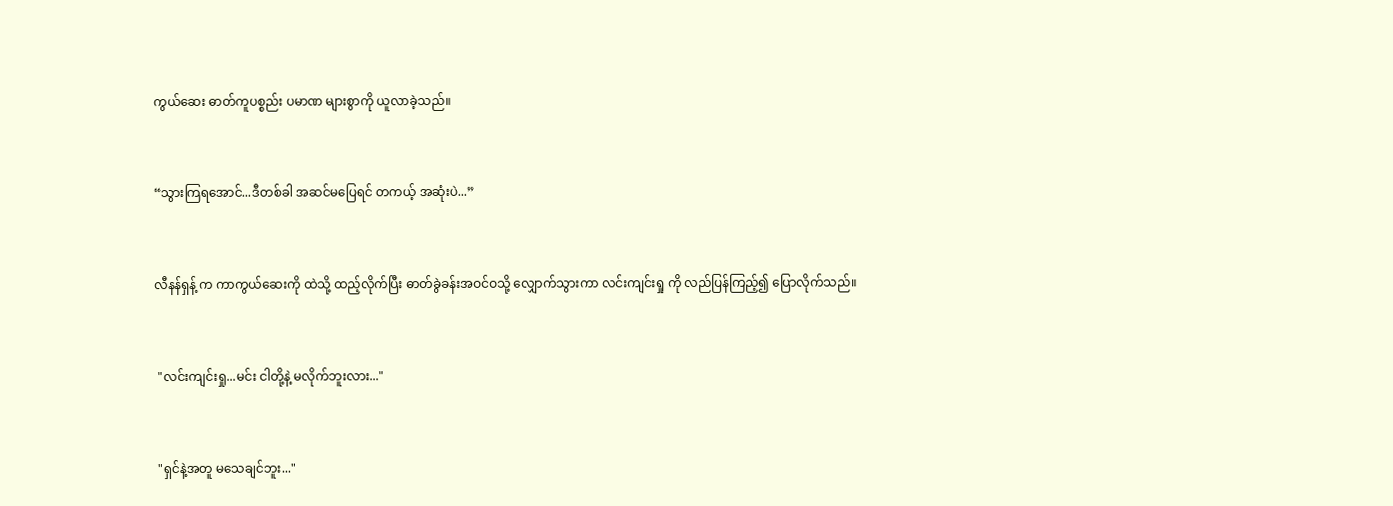ကွယ်ဆေး ဓာတ်ကူပစ္စည်း ပမာဏ များစွာကို ယူလာခဲ့သည်။


“သွားကြရအောင်...ဒီတစ်ခါ အဆင်မပြေရင် တကယ့် အဆုံးပဲ...”


လီနန်ရှန့် က ကာကွယ်ဆေးကို ထဲသို့ ထည့်လိုက်ပြီး ဓာတ်ခွဲခန်းအဝင်ဝသို့ လျှောက်သွားကာ လင်းကျင်းရှု ကို လည်ပြန်ကြည့်၍ ပြောလိုက်သည်။


 "လင်းကျင်းရှု...မင်း ငါတို့နဲ့ မလိုက်ဘူးလား..."


 "ရှင်နဲ့အတူ မသေချင်ဘူး..."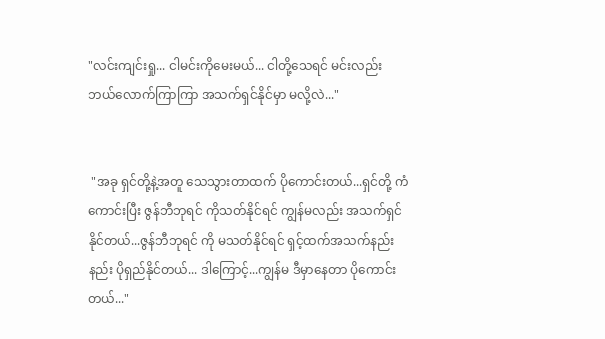"လင်းကျင်းရှု... ငါမင်းကိုမေးမယ်... ငါတို့သေရင် မင်းလည်း ဘယ်လောက်ကြာကြာ အသက်ရှင်နိုင်မှာ မလို့လဲ..."


 "အခု ရှင်တို့နဲ့အတူ သေသွားတာထက် ပိုကောင်းတယ်...ရှင်တို့ ကံကောင်းပြီး ဇွန်ဘီဘုရင် ကိုသတ်နိုင်ရင် ကျွန်မလည်း အသက်ရှင်နိုင်တယ်...ဇွန်ဘီဘုရင် ကို မသတ်နိုင်ရင် ရှင့်ထက်အသက်နည်းနည်း ပိုရှည်နိုင်တယ်... ဒါကြောင့်...ကျွန်မ ဒီမှာနေတာ ပိုကောင်းတယ်..."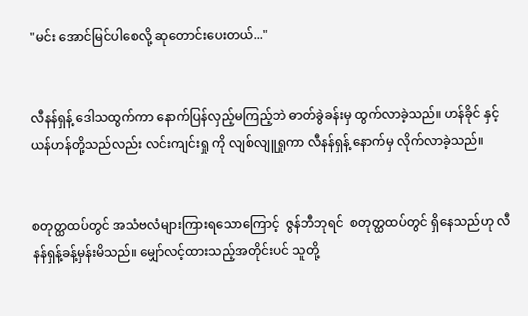"မင်း အောင်မြင်ပါစေလို့ ဆုတောင်းပေးတယ်..."


လီနန်ရှန့် ဒေါသထွက်ကာ နောက်ပြန်လှည့်မကြည့်ဘဲ ဓာတ်ခွဲခန်းမှ ထွက်လာခဲ့သည်။ ဟန်ခိုင် နှင့် ယန်ဟန်တို့သည်လည်း လင်းကျင်းရှု ကို လျစ်လျူရှုကာ လီနန်ရှန့် နောက်မှ လိုက်လာခဲ့သည်။


စတုတ္ထထပ်တွင် အသံဗလံများကြားရသောကြောင့်  ဇွန်ဘီဘုရင်  စတုတ္ထထပ်တွင် ရှိနေသည်ဟု လီနန်ရှန့်ခန့်မှန်းမိသည်။ မျှော်လင့်ထားသည့်အတိုင်းပင် သူတို့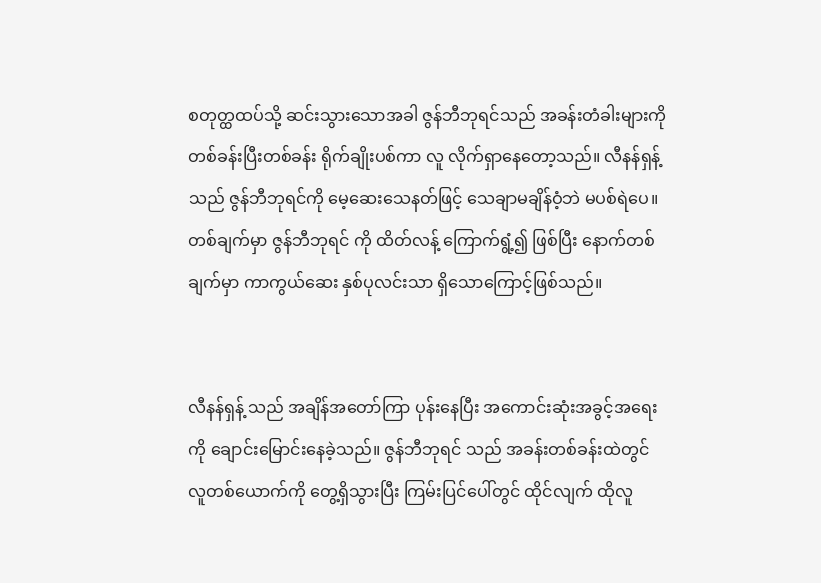စတုတ္ထထပ်သို့ ဆင်းသွားသောအခါ ဇွန်ဘီဘုရင်သည် အခန်းတံခါးများကို တစ်ခန်းပြီးတစ်ခန်း ရိုက်ချိုးပစ်ကာ လူ လိုက်ရှာနေတော့သည်။ လီနန်ရှန့် သည် ဇွန်ဘီဘုရင်ကို မေ့ဆေးသေနတ်ဖြင့် သေချာမချိန်ဝံ့ဘဲ မပစ်ရဲပေ။တစ်ချက်မှာ ဇွန်ဘီဘုရင် ကို ထိတ်လန့် ကြောက်ရွံ့၍ ဖြစ်ပြီး နောက်တစ်ချက်မှာ ကာကွယ်ဆေး နှစ်ပုလင်းသာ ရှိသောကြောင့်ဖြစ်သည်။


လီနန်ရှန့် သည် အချိန်အတော်ကြာ ပုန်းနေပြီး အကောင်းဆုံးအခွင့်အရေးကို ချောင်းမြောင်းနေခဲ့သည်။ ဇွန်ဘီဘုရင် သည် အခန်းတစ်ခန်းထဲတွင် လူတစ်ယောက်ကို တွေ့ရှိသွားပြီး ကြမ်းပြင်ပေါ်တွင် ထိုင်လျက် ထိုလူ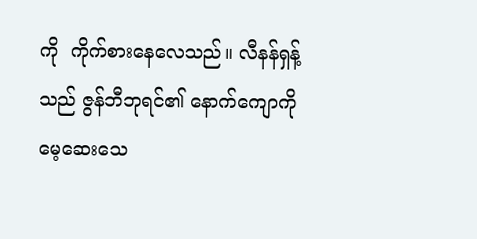ကို  ကိုက်စားနေလေသည်။ လီနန်ရှန့် သည် ဇွန်ဘီဘုရင်၏ နောက်ကျောကို မေ့ဆေးသေ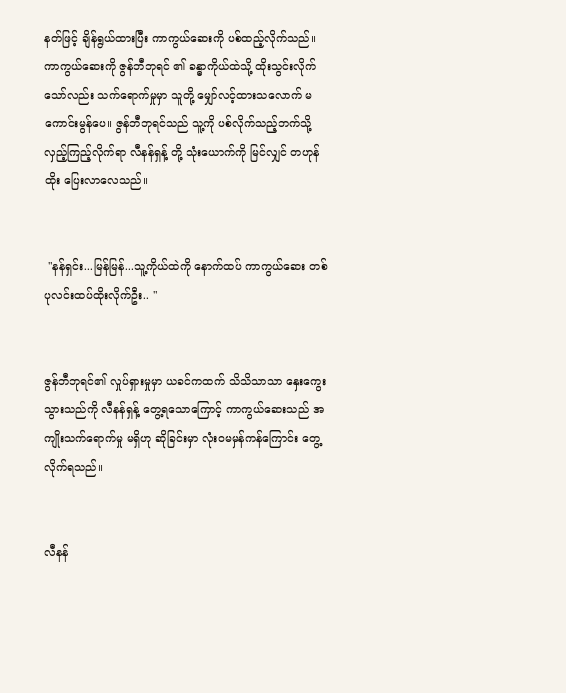နတ်ဖြင့် ချိန်ရွယ်ထားပြီး ကာကွယ်ဆေးကို ပစ်ထည့်လိုက်သည်။ ကာကွယ်ဆေးကို ဇွန်ဘီဘုရင် ၏ ခန္ဓာကိုယ်ထဲသို့ ထိုးသွင်းလိုက်သော်လည်း သက်ရောက်မှုမှာ သူတို့ မျှော်လင့်ထားသလောက် မကောင်းမွန်ပေ။ ဇွန်ဘီဘုရင်သည် သူ့ကို ပစ်လိုက်သည့်ဘက်သို့ လှည့်ကြည့်လိုက်ရာ လီနန်ရှန့် တို့ သုံးယောက်ကို မြင်လျှင် တဟုန်ထိုး ပြေးလာလေသည်။


 "နန်ရှင်း...မြန်မြန်...သူ့ကိုယ်ထဲကို နောက်ထပ် ကာကွယ်ဆေး တစ်ပုလင်းထပ်ထိုးလိုက်ဦး.. "


ဇွန်ဘီဘုရင်၏ လှုပ်ရှားမှုမှာ ယခင်ကထက် သိသိသာသာ နှေးကွေးသွားသည်ကို လီနန်ရှန့် တွေ့ရသောကြောင့် ကာကွယ်ဆေးသည် အကျိုးသက်ရောက်မှု မရှိဟု ဆိုခြင်းမှာ လုံးဝမမှန်ကန်ကြောင်း တွေ့လိုက်ရသည်။


လီနန်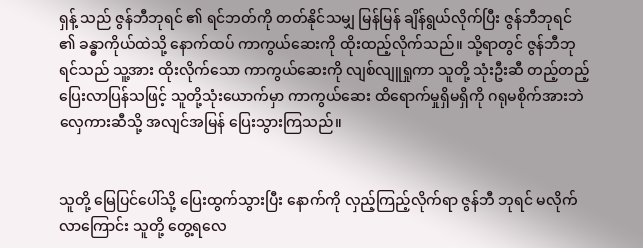ရှန့် သည် ဇွန်ဘီဘုရင် ၏ ရင်ဘတ်ကို တတ်နိုင်သမျှ မြန်မြန် ချိန်ရွယ်လိုက်ပြီး ဇွန်ဘီဘုရင် ၏ ခန္ဓာကိုယ်ထဲသို့ နောက်ထပ် ကာကွယ်ဆေးကို ထိုးထည့်လိုက်သည်။ သို့ရာတွင် ဇွန်ဘီဘုရင်သည် သူ့အား ထိုးလိုက်သော ကာကွယ်ဆေးကို လျစ်လျူရှုကာ သူတို့ သုံးဦးဆီ တည့်တည့် ပြေးလာပြန်သဖြင့် သူတို့သုံးယောက်မှာ ကာကွယ်ဆေး ထိရောက်မှုရှိမရှိကို ဂရုမစိုက်အားဘဲ လှေကားဆီသို့ အလျင်အမြန် ပြေးသွားကြသည်။


သူတို့ မြေပြင်ပေါ်သို့ ပြေးထွက်သွားပြီး နောက်ကို လှည့်ကြည့်လိုက်ရာ ဇွန်ဘီ ဘုရင် မလိုက်လာကြောင်း သူတို့ တွေ့ရလေ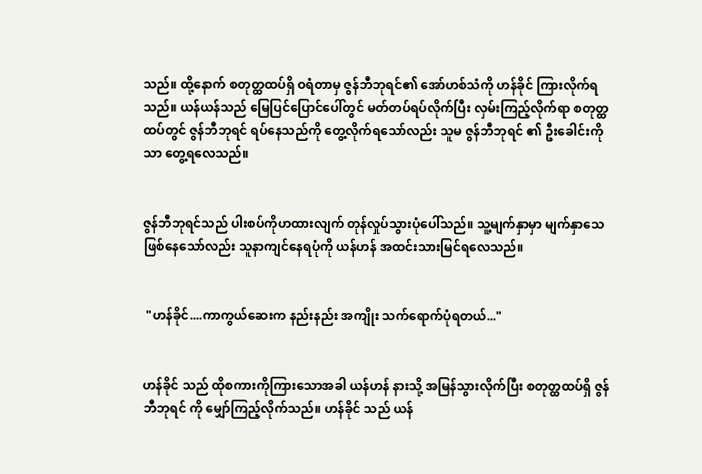သည်။ ထို့နောက် စတုတ္ထထပ်ရှိ ဝရံတာမှ ဇွန်ဘီဘုရင်၏ အော်ဟစ်သံကို ဟန်ခိုင် ကြားလိုက်ရသည်။ ယန်ယန်သည် မြေပြင်ပြောင်ပေါ်တွင် မတ်တပ်ရပ်လိုက်ပြီး လှမ်းကြည့်လိုက်ရာ စတုတ္ထထပ်တွင် ဇွန်ဘီဘုရင် ရပ်နေသည်ကို တွေ့လိုက်ရသော်လည်း သူမ ဇွန်ဘီဘုရင် ၏ ဦးခေါင်းကိုသာ တွေ့ရလေသည်။


ဇွန်ဘီဘုရင်သည် ပါးစပ်ကိုဟထားလျက် တုန်လှုပ်သွားပုံ‌ပေါ်သည်။ သူ့မျက်နှာမှာ မျက်နှာသေဖြစ်နေသော်လည်း သူနာကျင်နေရပုံကို ယန်ဟန် အထင်းသားမြင်ရလေသည်။


 "ဟန်ခိုင်....ကာကွယ်ဆေးက နည်းနည်း အကျိုး သက်ရောက်ပုံရတယ်..."


ဟန်ခိုင် သည် ထိုစကားကိုကြားသောအခါ ယန်ဟန် နားသို့ အမြန်သွားလိုက်ပြီး စတုတ္ထထပ်ရှိ ဇွန်ဘီဘုရင် ကို မျှော်ကြည့်လိုက်သည်။ ဟန်ခိုင် သည် ယန်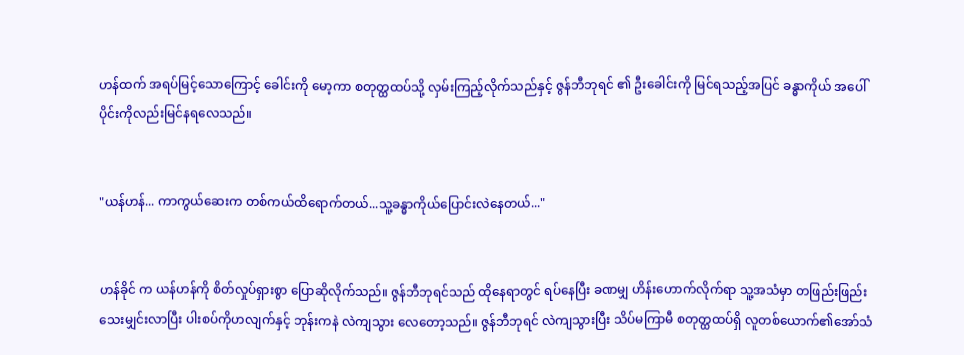ဟန်ထက် အရပ်မြင့်သောကြောင့် ခေါင်းကို မော့ကာ စတုတ္ထထပ်သို့ လှမ်းကြည့်လိုက်သည်နှင့် ဇွန်ဘီဘုရင် ၏ ဦးခေါင်းကို မြင်ရသည့်အပြင် ခန္ဓာကိုယ် အပေါ်ပိုင်းကိုလည်းမြင်နရလေသည်။


"ယန်ဟန်... ကာကွယ်ဆေးက တစ်ကယ်ထိရောက်တယ်...သူ့ခန္ဓာကိုယ်ပြောင်းလဲနေတယ်..."


ဟန်ခိုင် က ယန်ဟန်ကို စိတ်လှုပ်ရှားစွာ ပြောဆိုလိုက်သည်။ ဇွန်ဘီဘုရင်သည် ထိုနေရာတွင် ရပ်နေပြီး ခဏမျှ ဟိန်းဟောက်လိုက်ရာ သူ့အသံမှာ တဖြည်းဖြည်း သေးမျှင်းလာပြီး ပါးစပ်ကိုဟလျက်နှင့် ဘုန်းကနဲ လဲကျသွား လေတော့သည်။ ဇွန်ဘီဘုရင် လဲကျသွားပြီး သိပ်မကြာမီ စတုတ္ထထပ်ရှိ လူတစ်ယောက်၏အော်သံ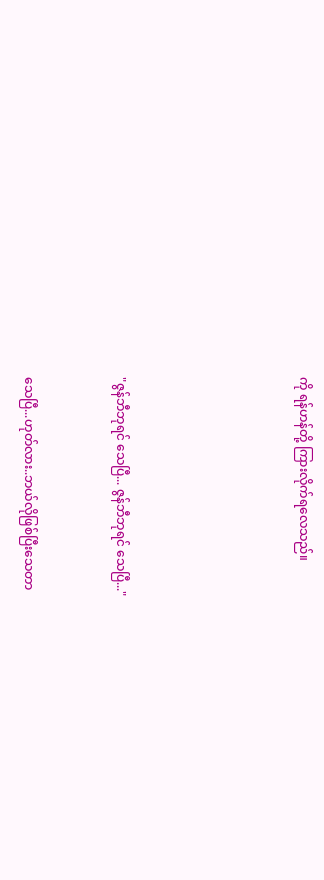ကို ရန်ဟန်တို့ ကြားလိုက်ရလေသည်။





"ဇွန်ဘီဘုရင် သေပြီ... ဇွန်ဘီဘုရင် သေပြီ..."


သေပြီ...ဟုတ်လား..ဘယ်လိုဖြစ်ပြီးသေတာ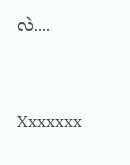လဲ....


Xxxxxxx